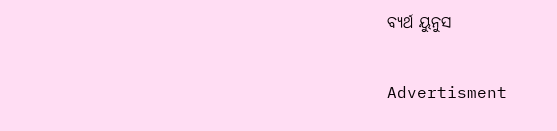ବ୍ୟର୍ଥ ୟୁନୁସ

Advertisment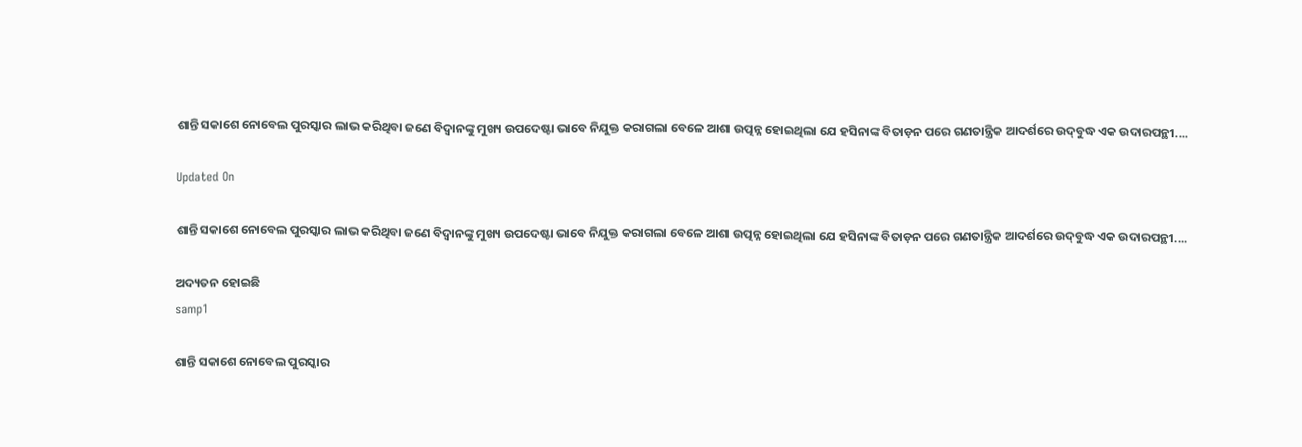ଶାନ୍ତି ସକାଶେ ନୋବେଲ ପୁରସ୍କାର ଲାଭ କରିଥିବା ଜଣେ ବିଦ୍ବାନଙ୍କୁ ମୁଖ୍ୟ ଉପଦେଷ୍ଟା ଭାବେ ନିଯୁକ୍ତ କରାଗଲା ବେଳେ ଆଶା ଉତ୍ପନ୍ନ ହୋଇଥିଲା ଯେ ହସିନାଙ୍କ ବିତାଡ଼ନ ପରେ ଗଣତାନ୍ତ୍ରିକ ଆଦର୍ଶରେ ଉଦ୍‌ବୁଦ୍ଧ ଏକ ଉଦାରପନ୍ଥୀ....

Updated On

ଶାନ୍ତି ସକାଶେ ନୋବେଲ ପୁରସ୍କାର ଲାଭ କରିଥିବା ଜଣେ ବିଦ୍ବାନଙ୍କୁ ମୁଖ୍ୟ ଉପଦେଷ୍ଟା ଭାବେ ନିଯୁକ୍ତ କରାଗଲା ବେଳେ ଆଶା ଉତ୍ପନ୍ନ ହୋଇଥିଲା ଯେ ହସିନାଙ୍କ ବିତାଡ଼ନ ପରେ ଗଣତାନ୍ତ୍ରିକ ଆଦର୍ଶରେ ଉଦ୍‌ବୁଦ୍ଧ ଏକ ଉଦାରପନ୍ଥୀ....

ଅଦ୍ୟତନ ହୋଇଛି
samp1

ଶାନ୍ତି ସକାଶେ ନୋବେଲ ପୁରସ୍କାର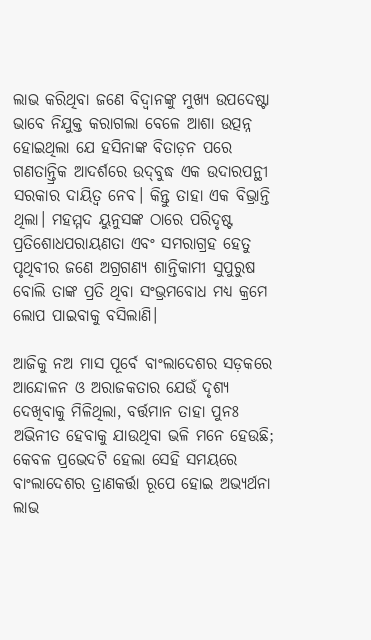ଲାଭ କରିଥିବା ଜଣେ ବିଦ୍ବାନଙ୍କୁ ମୁଖ୍ୟ ଉପଦେଷ୍ଟା ଭାବେ ନିଯୁକ୍ତ କରାଗଲା ବେଳେ ଆଶା ଉତ୍ପନ୍ନ ହୋଇଥିଲା ଯେ ହସିନାଙ୍କ ବିତାଡ଼ନ ପରେ ଗଣତାନ୍ତ୍ରିକ ଆଦର୍ଶରେ ଉଦ୍‌ବୁଦ୍ଧ ଏକ ଉଦାରପନ୍ଥୀ ସରକାର ଦାୟିତ୍ବ ନେବ। କିନ୍ତୁ ତାହା ଏକ ବିଭ୍ରାନ୍ତି ଥିଲା। ମହମ୍ମଦ ୟୁନୁସଙ୍କ ଠାରେ ପରିଦୃଷ୍ଟ ପ୍ରତିଶୋଧପରାୟଣତା ଏବଂ ସମରାଗ୍ରହ ହେତୁ ପୃଥିବୀର ଜଣେ ଅଗ୍ରଗଣ୍ୟ ଶାନ୍ତିକାମୀ ସୁପୁରୁଷ ବୋଲି ତାଙ୍କ ପ୍ରତି ଥିବା ସଂଭ୍ରମବୋଧ ମଧ୍ୟ କ୍ରମେ ଲୋପ ପାଇବାକୁ ବସିଲାଣି।

ଆଜିକୁ ନଅ ମାସ ପୂର୍ବେ ବାଂଲାଦେଶର ସଡ଼କରେ ଆନ୍ଦୋଳନ ଓ ଅରାଜକତାର ଯେଉଁ ଦୃଶ୍ୟ ଦେଖିବାକୁ ମିଳିଥିଲା, ବର୍ତ୍ତମାନ ତାହା ପୁନଃ ଅଭିନୀତ ହେବାକୁ ଯାଉଥିବା ଭଳି ମନେ ହେଉଛି; କେବଳ ପ୍ରଭେଦଟି ହେଲା ସେହି ସମୟରେ ବାଂଲାଦେଶର ତ୍ରାଣକର୍ତ୍ତା ରୂପେ ହୋଇ ଅଭ୍ୟର୍ଥନା ଲାଭ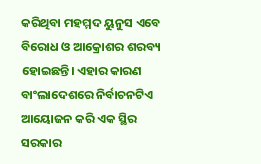କରିଥିବା ମହମ୍ମଦ ୟୁନୁସ ଏବେ ବିରୋଧ ଓ ଆକ୍ରୋଶର ଶରବ୍ୟ ହୋଇଛନ୍ତି। ଏହାର କାରଣ ବାଂଲାଦେଶରେ ନିର୍ବାଚନଟିଏ ଆୟୋଜନ କରି ଏକ ସ୍ଥିର ସରକାର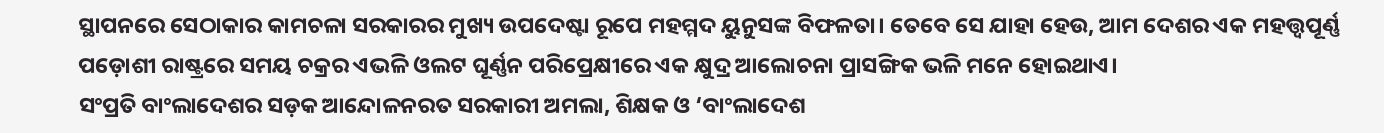ସ୍ଥାପନରେ ସେଠାକାର କାମଚଳା ସରକାରର ମୁଖ୍ୟ ଉପଦେଷ୍ଟା ରୂପେ ମହମ୍ମଦ ୟୁନୁସଙ୍କ ବିଫଳତା। ତେବେ ସେ ଯାହା ହେଉ, ଆମ ଦେଶର ଏକ ମହତ୍ତ୍ବପୂର୍ଣ୍ଣ ପଡ଼ୋଶୀ ରାଷ୍ଟ୍ରରେ ସମୟ ଚକ୍ରର ଏଭଳି ଓଲଟ ଘୂର୍ଣ୍ଣନ ପରିପ୍ରେକ୍ଷୀରେ ଏକ କ୍ଷୁଦ୍ର ଆଲୋଚନା ପ୍ରାସଙ୍ଗିକ ଭଳି ମନେ ହୋଇଥାଏ।
ସଂପ୍ରତି ବାଂଲାଦେଶର ସଡ଼କ ଆନ୍ଦୋଳନରତ ସରକାରୀ ଅମଲା, ଶିକ୍ଷକ ଓ ‘ବାଂଲାଦେଶ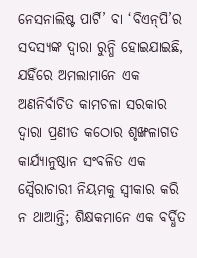ନେସନାଲିଷ୍ଟ ପାର୍ଟି’ ବା ‘ବିଏନ୍‌ପି’ର ସଦସ୍ୟଙ୍କ ଦ୍ବାରା ରୁନ୍ଧି ହୋଇଯାଇଛି, ଯହିଁରେ ଅମଲାମାନେ ଏକ ଅଣନିର୍ବାଚିତ କାମଚଳା ସରକାର ଦ୍ବାରା ପ୍ରଣୀତ କଠୋର ଶୃଙ୍ଖଳାଗତ କାର୍ଯ୍ୟାନୁଷ୍ଠାନ ସଂବଳିତ ଏକ ସ୍ବୈରାଚାରୀ ନିୟମକୁ ସ୍ବୀକାର କରି ନ ଥାଆନ୍ତି; ଶିକ୍ଷକମାନେ ଏକ ବର୍ଦ୍ଧିତ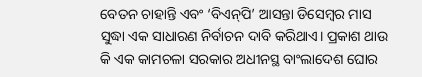ବେତନ ଚାହାନ୍ତି ଏବଂ ‘ବିଏନ୍‌ପି’ ଆସନ୍ତା ଡିସେମ୍ବର ମାସ ସୁଦ୍ଧା ଏକ ସାଧାରଣ ନିର୍ବାଚନ ଦାବି କରିଥାଏ। ପ୍ରକାଶ ଥାଉ କି ଏକ କାମଚଳା ସରକାର ଅଧୀନସ୍ଥ ବାଂଲାଦେଶ ଘୋର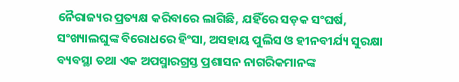ନୈରାଜ୍ୟର ପ୍ରତ୍ୟକ୍ଷ କରିବାରେ ଲାଗିଛି, ଯହିଁରେ ସଡ଼କ ସଂଘର୍ଷ, ସଂଖ୍ୟାଲଘୁଙ୍କ ବିରୋଧରେ ହିଂସା, ଅସହାୟ ପୁଲିସ ଓ ହୀନବୀର୍ଯ୍ୟ ସୁରକ୍ଷା ବ୍ୟବସ୍ଥା ତଥା ଏକ ଅପସ୍ମାରଗ୍ରସ୍ତ ପ୍ରଶାସନ ନାଗରିକମାନଙ୍କ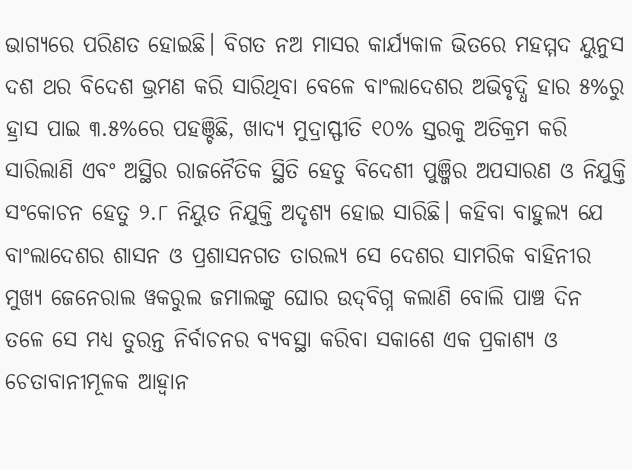ଭାଗ୍ୟରେ ପରିଣତ ହୋଇଛି। ବିଗତ ନଅ ମାସର କାର୍ଯ୍ୟକାଳ ଭିତରେ ମହମ୍ମଦ ୟୁନୁସ ଦଶ ଥର ବିଦେଶ ଭ୍ରମଣ କରି ସାରିଥିବା ବେଳେ ବାଂଲାଦେଶର ଅଭିବୃଦ୍ଧି ହାର ୫%ରୁ ହ୍ରାସ ପାଇ ୩.୫%ରେ ପହଞ୍ଚିଛି, ଖାଦ୍ୟ ମୁଦ୍ରାସ୍ଫୀତି ୧୦% ସ୍ତରକୁ ଅତିକ୍ରମ କରି ସାରିଲାଣି ଏବଂ ଅସ୍ଥିର ରାଜନୈତିକ ସ୍ଥିତି ହେତୁ ବିଦେଶୀ ପୁଞ୍ଜିର ଅପସାରଣ ଓ ନିଯୁକ୍ତି ସଂକୋଚନ ହେତୁ ୨.୮ ନିୟୁତ ନିଯୁକ୍ତି ଅଦୃଶ୍ୟ ହୋଇ ସ‌ାରିଛି। କହିବା ବାହୁଲ୍ୟ ଯେ ବାଂଲାଦେଶର ଶାସନ ଓ ପ୍ରଶାସନଗତ ତାରଲ୍ୟ ସେ ଦେଶର ସାମରିକ ବାହିନୀର ମୁଖ୍ୟ ଜେନେରାଲ ୱକରୁଲ ଜମାଲଙ୍କୁ ଘୋର ଉଦ୍‌ବିଗ୍ନ କଲାଣି ବୋଲି ପାଞ୍ଚ ଦିନ ତଳେ ସେ ମଧ୍ୟ ତୁରନ୍ତ ନିର୍ବାଚନର ବ୍ୟବସ୍ଥା କରିବା ସକାଶେ ଏକ ପ୍ରକାଶ୍ୟ ଓ ଚେତାବାନୀମୂଳକ ଆହ୍ବାନ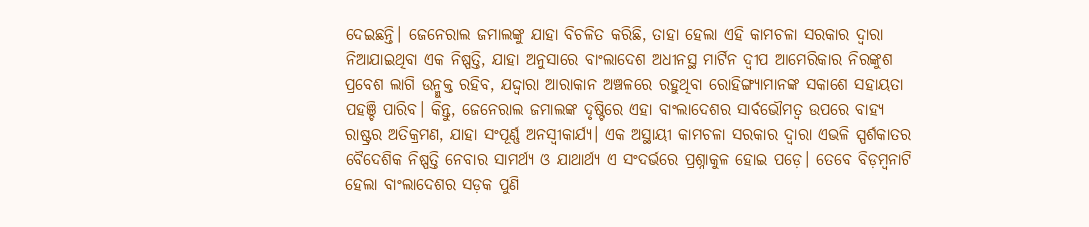ଦେଇଛନ୍ତି। ଜେନେରାଲ ଜମାଲଙ୍କୁ ଯାହା ବିଚଳିତ କରିଛି, ତାହା ହେଲା ଏହି କାମଚଳା ସରକାର ଦ୍ବାରା ନିଆଯାଇଥିବା ଏକ ନିଷ୍ପତ୍ତି, ଯାହା ଅନୁସାରେ ବାଂଲାଦେଶ ଅଧୀନସ୍ଥ ମାର୍ଟିନ ଦ୍ବୀପ ଆମେରିକାର ନିରଙ୍କୁଶ ପ୍ରବେଶ ଲାଗି ଉନ୍ମୁକ୍ତ ରହିବ, ଯଦ୍ଦ୍ବାରା ଆରାକାନ ଅଞ୍ଚଳରେ ରହୁଥିବା ରୋହିଙ୍ଗ୍ୟାମାନଙ୍କ ସକାଶେ ସହାୟତା ପହଞ୍ଚି ପାରିବ। କିନ୍ତୁ, ଜେନେରାଲ ଜମାଲଙ୍କ ଦୃଷ୍ଟିରେ ଏହା ବାଂଲାଦେଶର ସାର୍ବଭୌମତ୍ବ ଉପରେ ବାହ୍ୟ ରାଷ୍ଟ୍ରର ଅତିକ୍ରମଣ, ଯାହା ସଂପୂର୍ଣ୍ଣ ଅନସ୍ବୀକାର୍ଯ୍ୟ। ଏକ ଅସ୍ଥାୟୀ କାମଚଳା ସରକାର ଦ୍ବାରା ଏଭଳି ସ୍ପର୍ଶକ‌ାତର ବୈଦେଶିକ ନିଷ୍ପତ୍ତି ନେବାର ସାମର୍ଥ୍ୟ ଓ ଯାଥାର୍ଥ୍ୟ ଏ ସଂଦର୍ଭରେ ପ୍ରଶ୍ନାକୁଳ ହୋଇ ପଡ଼େ। ତେବେ ବିଡ଼ମ୍ବନା‌ଟି ହେଲା ବାଂଲାଦେଶର ସଡ଼କ ପୁଣି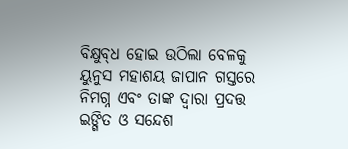ବିକ୍ଷୁବ୍‌ଧ ହୋଇ ଉଠିଲା ବେଳକୁ ୟୁନୁସ ମହାଶୟ ଜାପାନ ଗସ୍ତରେ ନିମଗ୍ନ ଏବଂ ତାଙ୍କ ଦ୍ବାରା ପ୍ରଦତ୍ତ ଇଙ୍ଗିତ ଓ ସନ୍ଦେଶ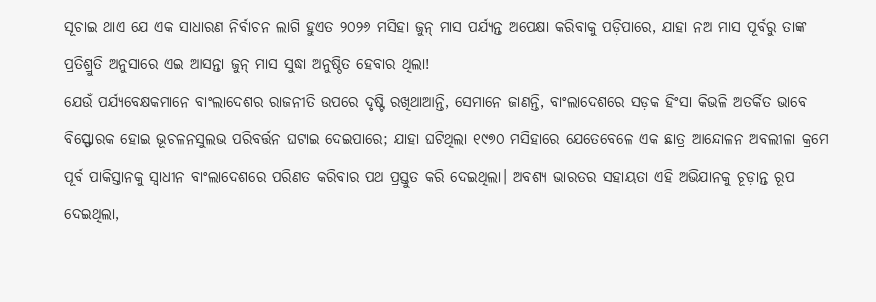ସୂଚାଇ ଥାଏ ଯେ ଏକ ସାଧାରଣ ନିର୍ବାଚନ ଲାଗି ହୁଏତ ୨୦୨୬ ମସିହା ଜୁନ୍‌ ମାସ ପର୍ଯ୍ୟନ୍ତ ଅପେକ୍ଷା କରିବାକୁ ପଡ଼ିପାରେ, ଯାହା ନଅ ମାସ ପୂର୍ବରୁ ତାଙ୍କ ପ୍ରତିଶ୍ରୁତି ଅନୁସାରେ ଏଇ ଆସନ୍ତା ଜୁନ୍‌ ମାସ ସୁଦ୍ଧା ଅନୁଷ୍ଠିତ ହେବାର ଥିଲା!
ଯେଉଁ ପର୍ଯ୍ୟବେକ୍ଷକମାନେ ବାଂଲାଦେଶର ରାଜନୀତି ଉପରେ ଦୃଷ୍ଟି ରଖିଥାଆନ୍ତି, ସେମାନେ ଜାଣନ୍ତି, ବାଂଲାଦେଶରେ ସଡ଼କ ହିଂସା କିଭଳି ଅତର୍କିତ ଭାବେ ବିସ୍ଫୋରକ ହୋଇ ଭୂଚଳନସୁଲଭ ପରିବର୍ତ୍ତନ ଘଟାଇ ଦେଇପାରେ; ଯାହା ଘଟିଥିଲା ୧୯୭୦ ମସିହାରେ ଯେତେବେଳେ ଏକ ଛାତ୍ର ଆନ୍ଦୋଳନ ଅବଲୀଳା କ୍ରମେ ପୂର୍ବ ପାକିସ୍ତାନକୁ ସ୍ବାଧୀନ ବାଂଲାଦେଶରେ ପରିଣତ କରିବାର ପଥ ପ୍ରସ୍ତୁତ କରି ଦେଇଥିଲା। ଅବଶ୍ୟ ଭାରତର ସହାୟତା ଏହି ଅଭିଯାନକୁ ଚୂଡ଼ାନ୍ତ ରୂପ ଦେଇଥିଲା,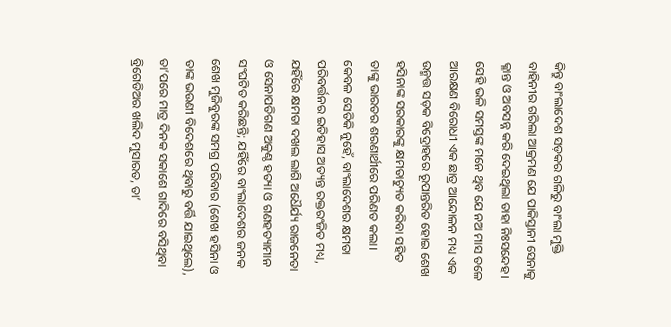କିନ୍ତୁ ବାଂଲାଦେଶ ସଡ଼କର ଗଳିରୁ ବାଂଲା ମୁକ୍ତି ବାହିନୀର ଗରିଲା ଆକ୍ରମଣ ଯେ ପାକିସ୍ତାନୀ ସେନାକୁ କ୍ଳାନ୍ତ ଓ ଅବସନ୍ନ କରି ଦେଇଥିଲା ତାହା ନିଃସନ୍ଦେହ। ସେହି ଭଳି ସମସ୍ତଙ୍କ ମନେ ଥିବ ଯେ ନଅ ମ‌ାସ ତଳେ ଆରକ୍ଷଣ ବିରୋଧୀ ଏକ ଛାତ୍ର ଆନ୍ଦୋଳନ ମଧ୍ୟ ଏକ ଉନ୍ମତ୍ତ ସଡ଼କ ବିଦ୍ରୋହରେ ରୂପାନ୍ତରିତ ହୋଇ ଶେଖ ହସିନାଙ୍କ ସରକାରଙ୍କୁ କ୍ଷମତାଚ୍ୟୁତ କରିବା ସହିତ ତାଙ୍କୁ ଭାରତର ଶରଣାର୍ଥୀରେ ପରିଣତ କଲା। କେବଳ ସେତିକି ନୁହେଁ, ବାଂଲାଦେଶର କ୍ଷମତା ପରିବର୍ତ୍ତନର ଇତିହାସ ଅତ୍ୟନ୍ତ ରକ୍ତରଂଜିତ ମଧ୍ୟ, ଯହିଁରେ କ୍ଷମତା ଦଖଲ ଲାଗି ଅଧୈର୍ଯ୍ୟ ରାଜନେତା ଓ ସେନାପତିଗଣ ଅକୁଣ୍ଠ ହତ୍ୟା ଓ ଗଣହତ୍ୟାମାନ ସଂଘଟିତ କରିଛନ୍ତି; ଯହିଁରେ ବାଂଲାଦେଶର ଜନକ ଶେଖ ମୁଜିବୁରଙ୍କ ସମଗ୍ର ପରିବାର (ଶେଖ ହସିନା ଓ ତାଙ୍କ ଭଉଣୀ ବିଦେଶରେ ଥିବାରୁ ବର୍ତ୍ତି ଯାଇଥିଲେ), ତା’ପରେ ମାତ୍ର ଦିନକ ସକାଶେ ଗାଦିରେ ବସିଥିବା ବ୍ରିଗେଡିଅର ଖଲିଦ ମୁସାରତ, ତା’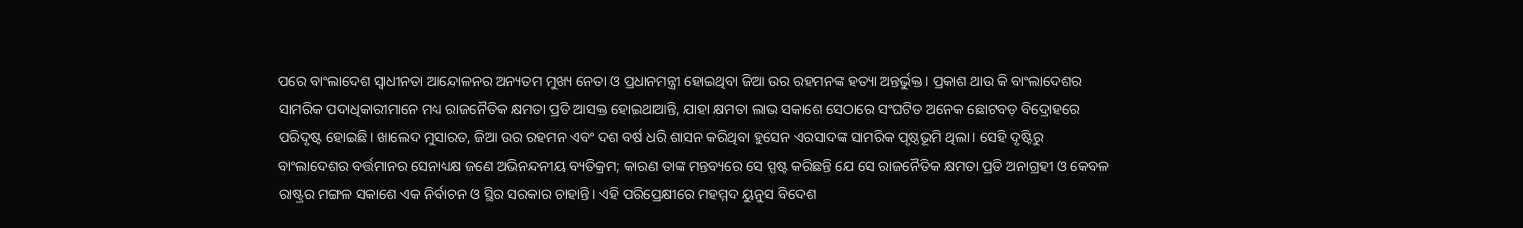ପରେ ବାଂଲାଦେଶ ସ୍ବାଧୀନତା ଆନ୍ଦୋଳନର ଅନ୍ୟତମ ମୁଖ୍ୟ ନେତା ଓ ପ୍ରଧାନମନ୍ତ୍ରୀ ହୋଇଥିବା ଜିଆ ଉର ରହମନଙ୍କ ହତ୍ୟା ଅନ୍ତର୍ଭୁକ୍ତ। ପ୍ରକାଶ ଥାଉ କି ବାଂଲାଦେଶର ସାମରିକ ପଦାଧିକାରୀମାନେ ମଧ୍ୟ ରାଜନୈତିକ କ୍ଷମତା ପ୍ରତି ଆସକ୍ତ ହୋଇଥାଆନ୍ତି, ଯାହା କ୍ଷମତା ଲାଭ ସକାଶେ ସେଠାରେ ସଂଘଟିତ ଅନେକ ଛୋଟବଡ଼ ବିଦ୍ରୋହରେ ପରିଦୃଷ୍ଟ ହୋଇଛି। ଖାଲେଦ ମୁସାରତ, ଜିଆ ଉର ରହମନ ଏବଂ ଦଶ ବର୍ଷ ଧରି ଶାସନ କରିଥିବା ହୁସେନ ଏରସାଦଙ୍କ ସାମରିକ ପୃଷ୍ଠଭୂମି ଥିଲା। ସେହି ଦୃଷ୍ଟିରୁ ବାଂଲାଦେଶର ବର୍ତ୍ତମାନର ସେନାଧ୍ୟକ୍ଷ ଜଣେ ଅଭିନନ୍ଦନୀୟ ବ୍ୟତିକ୍ରମ; କାରଣ ତାଙ୍କ ମନ୍ତବ୍ୟରେ ସେ ସ୍ପଷ୍ଟ କରିଛନ୍ତି ଯେ ସେ ରାଜନୈତିକ କ୍ଷମତା ପ୍ରତି ଅନାଗ୍ରହୀ ଓ କେବଳ ରାଷ୍ଟ୍ରର ମଙ୍ଗଳ ସକାଶେ ଏକ ନିର୍ବାଚନ ଓ ସ୍ଥିର ସରକାର ଚାହାନ୍ତି। ଏହି ପରିପ୍ରେକ୍ଷୀରେ ମହମ୍ମଦ ୟୁନୁସ ବିଦେଶ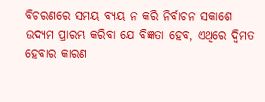ବିଚରଣରେ ସମୟ ବ୍ୟୟ ନ କରି ନିର୍ବାଚନ ସକାଶେ ଉଦ୍ୟମ ପ୍ରାରମ୍ଭ କରିବା ଯେ ବିଜ୍ଞତା ହେବ, ଏଥିରେ ଦ୍ବିମତ ହେବାର କାରଣ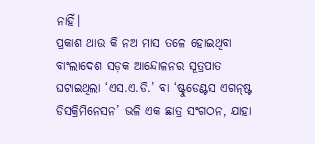ନାହିଁ।
ପ୍ରକାଶ ଥାଉ କି ନଅ ମାସ ତଳେ ହୋଇଥିବା ବାଂଲାଦେଶ ସଡ଼କ ଆନ୍ଦୋଳନର ସୂତ୍ରପାତ ଘଟାଇଥିଲା ‘ଏସ.ଏ.ଡି.’ ବା ‘ଷ୍ଟୁଡେଣ୍ଟସ ଏଗନ୍‌ଷ୍ଟ ଡିସକ୍ରିମିନେସନ’ ଭଳି ଏକ ଛାତ୍ର ସଂଗଠନ, ଯାହା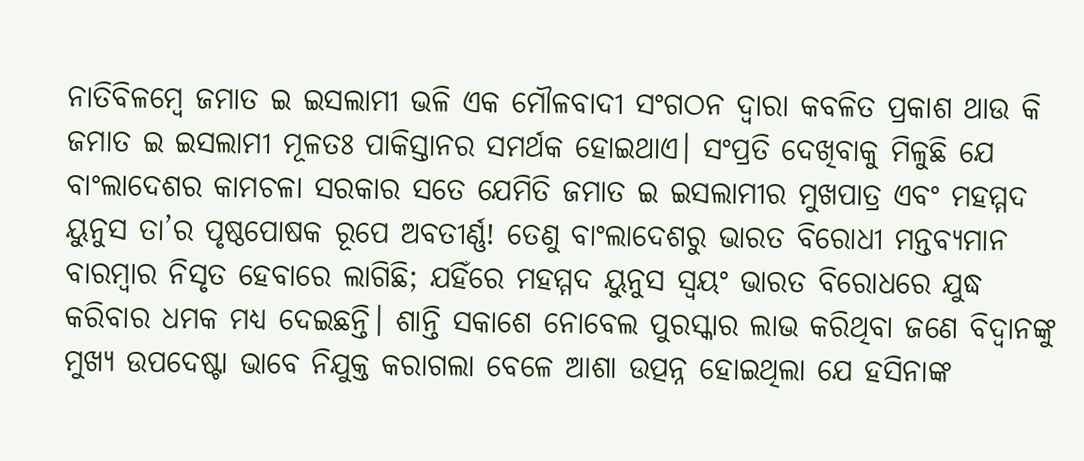ନାତିବିଳମ୍ବେ ଜମାତ ଇ ଇସଲାମୀ ଭଳି ଏକ ମୌଳବାଦୀ ସଂଗଠନ ଦ୍ବାରା କବଳିତ ପ୍ରକାଶ ଥାଉ କି ଜମାତ ଇ ଇସଲାମୀ ମୂଳତଃ ପାକିସ୍ତାନର ସମର୍ଥକ ହୋଇଥାଏ। ସଂପ୍ରତି ଦେଖିବାକୁ ମିଳୁଛି ଯେ ବାଂଲାଦେଶର କାମଚଳା ସରକାର ସତେ ଯେମିତି ଜମାତ ଇ ଇସଲାମୀର ମୁଖପାତ୍ର ଏବଂ ମହମ୍ମଦ ୟୁନୁସ ତା’ର ପୃଷ୍ଠପୋଷକ ରୂପେ ଅବତୀର୍ଣ୍ଣ! ତେଣୁ ବାଂଲାଦେଶରୁ ଭାରତ ବିରୋଧୀ ମନ୍ତବ୍ୟମାନ ବାରମ୍ବାର ନିସୃତ ହେବାରେ ଲାଗିଛି; ଯହିଁରେ ମହମ୍ମଦ ୟୁନୁସ ସ୍ବୟଂ ଭାରତ ବିରୋଧରେ ଯୁଦ୍ଧ କରିବାର ଧମକ ମଧ୍ୟ ଦେଇଛନ୍ତି। ଶାନ୍ତି ସକାଶେ ନୋବେଲ ପୁରସ୍କାର ଲାଭ କରିଥିବା ଜଣେ ବିଦ୍ବାନଙ୍କୁ ମୁଖ୍ୟ ଉପଦେଷ୍ଟା ଭାବେ ନିଯୁକ୍ତ କରାଗଲା ବେଳେ ଆଶା ଉତ୍ପନ୍ନ ହୋଇଥିଲା ଯେ ହସିନାଙ୍କ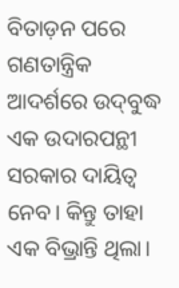ବିତାଡ଼ନ ପରେ ଗଣତାନ୍ତ୍ରିକ ଆଦର୍ଶରେ ଉଦ୍‌ବୁଦ୍ଧ ଏକ ଉଦାରପନ୍ଥୀ ସରକାର ଦାୟିତ୍ବ ନେବ। କିନ୍ତୁ ତାହା ଏକ ବିଭ୍ରାନ୍ତି ଥିଲା।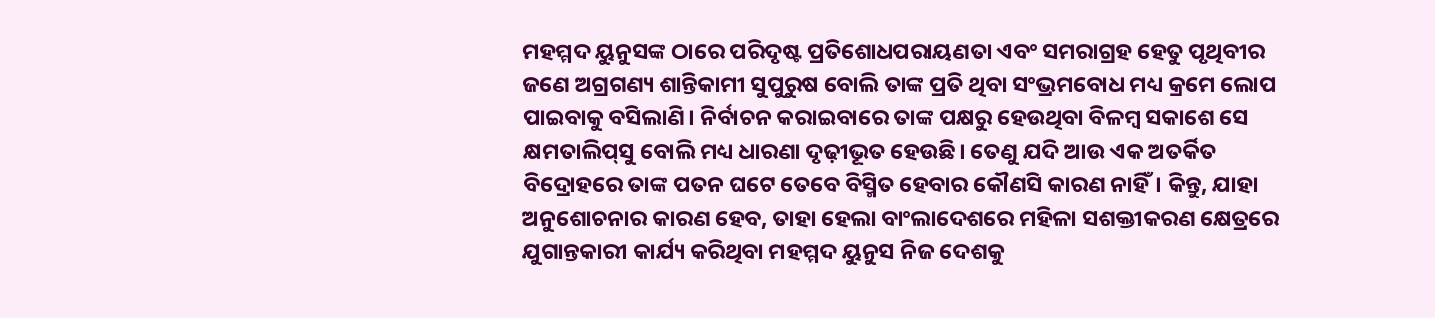ମହମ୍ମଦ ୟୁନୁସଙ୍କ ଠାରେ ପରିଦୃଷ୍ଟ ପ୍ରତିଶୋଧପରାୟଣତା ଏବଂ ସମରାଗ୍ରହ ହେତୁ ପୃଥିବୀର ଜଣେ ଅଗ୍ରଗଣ୍ୟ ଶାନ୍ତିକାମୀ ସୁପୁରୁଷ ବୋଲି ତାଙ୍କ ପ୍ରତି ଥିବା ସଂଭ୍ରମବୋଧ ମଧ୍ୟ କ୍ରମେ ଲୋପ ପାଇବାକୁ ବସିଲାଣି। ନିର୍ବାଚନ କରାଇବାରେ ତାଙ୍କ ପକ୍ଷରୁ ହେଉଥିବା ବିଳମ୍ବ ସକାଶେ ସେ କ୍ଷମତାଲିପ୍‌ସୁ ବୋଲି ମଧ୍ୟ ଧାରଣା ଦୃଢ଼ୀଭୂତ ହେଉଛି। ତେଣୁ ଯଦି ଆଉ ଏକ ଅତର୍କିତ ବିଦ୍ରୋହରେ ତାଙ୍କ ପତନ ଘଟେ ତେବେ ବିସ୍ମିତ ହେବାର କୌଣସି କାରଣ ନାହିଁ। କିନ୍ତୁ, ଯାହା ଅନୁଶୋଚନାର କାରଣ ହେବ, ତାହା ହେଲା ବାଂଲାଦେଶରେ ମହିଳା ସଶକ୍ତୀକରଣ କ୍ଷେତ୍ରରେ ଯୁଗାନ୍ତକାରୀ କାର୍ଯ୍ୟ କରିଥିବା ମହମ୍ମଦ ୟୁନୁସ ନିଜ ଦେଶକୁ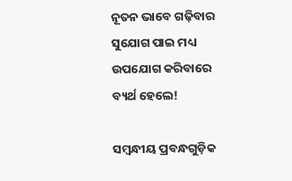ନୂତନ ଭାବେ ଗଢ଼ିବାର ସୁଯୋଗ ପାଇ ମଧ୍ୟ ଉପଯୋଗ କରିବାରେ ବ୍ୟର୍ଥ ହେଲେ!

ସମ୍ବନ୍ଧୀୟ ପ୍ରବନ୍ଧଗୁଡ଼ିକ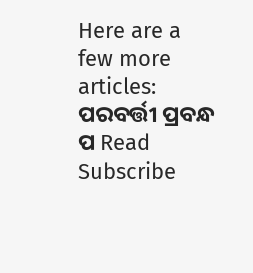Here are a few more articles:
ପରବର୍ତ୍ତୀ ପ୍ରବନ୍ଧ ପ Read
Subscribe